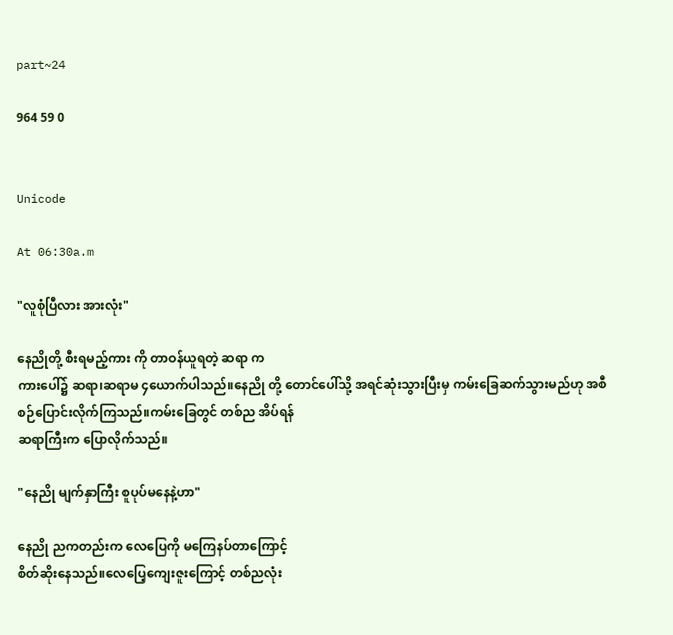part~24

964 59 0


Unicode

At 06:30a.m

"လူစုံပြီလား အားလုံး"

နေညိုတို့ စီးရမည့်ကား ကို တာဝန်ယူရတဲ့ ဆရာ က
ကားပေါ်၌ ဆရာ၊ဆရာမ ၄ယောက်ပါသည်။နေညို တို့ တောင်ပေါ်သို့ အရင်ဆုံးသွားပြီးမှ ကမ်းခြေဆက်သွားမည်ဟု အစီစဉ်ပြောင်းလိုက်ကြသည်။ကမ်းခြေတွင် တစ်ည အိပ်ရန်
ဆရာကြီးက ပြောလိုက်သည်။

"နေညို မျက်နှာကြီး စူပုပ်မနေနဲ့ဟာ"

နေညို ညကတည်းက လေပြေကို မကြေနပ်တာကြောင့်
စိတ်ဆိုးနေသည်။လေပြေ့ကျေးဇူးကြောင့် တစ်ညလုံး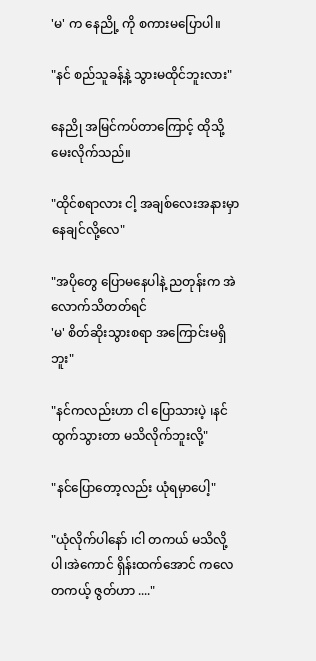'မ' က နေညို့ ကို စကားမပြောပါ။

"နင် စည်သူခန့်နဲ့ သွားမထိုင်ဘူးလား"

နေညို အမြင်ကပ်တာကြောင့် ထိုသို့မေးလိုက်သည်။

"ထိုင်စရာလား ငါ့ အချစ်လေးအနားမှာ နေချင်လို့လေ"

"အပိုတွေ ပြောမနေပါနဲ့ ညတုန်းက အဲလောက်သိတတ်ရင်
'မ' စိတ်ဆိုးသွားစရာ အကြောင်းမရှိဘူး"

"နင်ကလည်းဟာ ငါ ပြောသားပဲ့ ၊နင်ထွက်သွားတာ မသိလိုက်ဘူးလို့"

"နင်ပြောတော့လည်း ယုံရမှာပေါ့"

"ယုံလိုက်ပါနော် ၊ငါ တကယ် မသိလို့ပါ၊အဲကောင် ရှိန်းထက်အောင် ကလေ တကယ့် ဇွတ်ဟာ ...."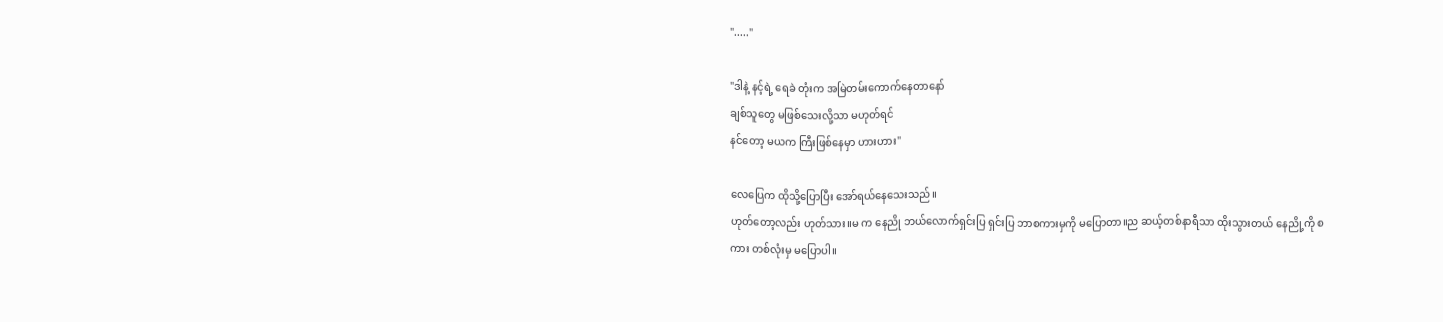"....."

"ဒါနဲ့ နင့်ရဲ့ ရေခဲ တုံးက အမြဲတမ်းကောက်နေတာနော်
ချစ်သူတွေ မဖြစ်သေးလို့သာ မဟုတ်ရင်
နင်တော့ မယက ကြီးဖြစ်နေမှာ ဟားဟား"

လေပြေက ထိုသို့ပြောပြီး အော်ရယ်နေသေးသည်။
ဟုတ်တော့လည်း ဟုတ်သား။မ က နေညို ဘယ်လောက်ရှင်းပြ ရှင်းပြ ဘာစကားမှကို မပြောတာ။ည ဆယ့်တစ်နာရီသာ ထိုးသွားတယ် နေညို့ကို စကား တစ်လုံးမှ မပြောပါ။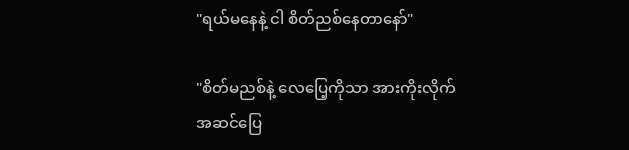"ရယ်မနေနဲ့ ငါ စိတ်ညစ်နေတာနော်"

"စိတ်မညစ်နဲ့ လေပြေ့ကိုသာ အားကိုးလိုက်
အဆင်ပြေ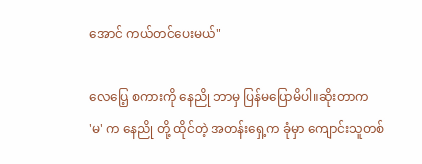အောင် ကယ်တင်ပေးမယ်"

လေပြေ့ စကားကို နေညို ဘာမှ ပြန်မပြောမိပါ။ဆိုးတာက
'မ' က နေညို တို့ ထိုင်တဲ့ အတန်းရှေ့က ခုံမှာ ကျောင်းသူတစ်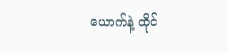ယောက်နဲ့ ထိုင်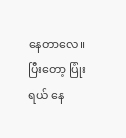နေတာလေ။ပြီးတော့ ပြုံးရယ် နေ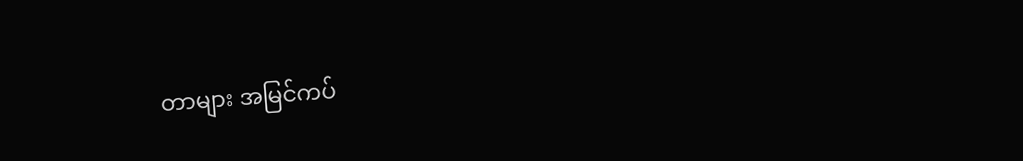တာများ အမြင်ကပ်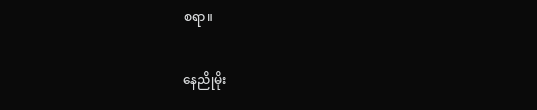စရာ။

နေညိုမိုး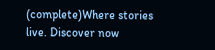(complete)Where stories live. Discover now